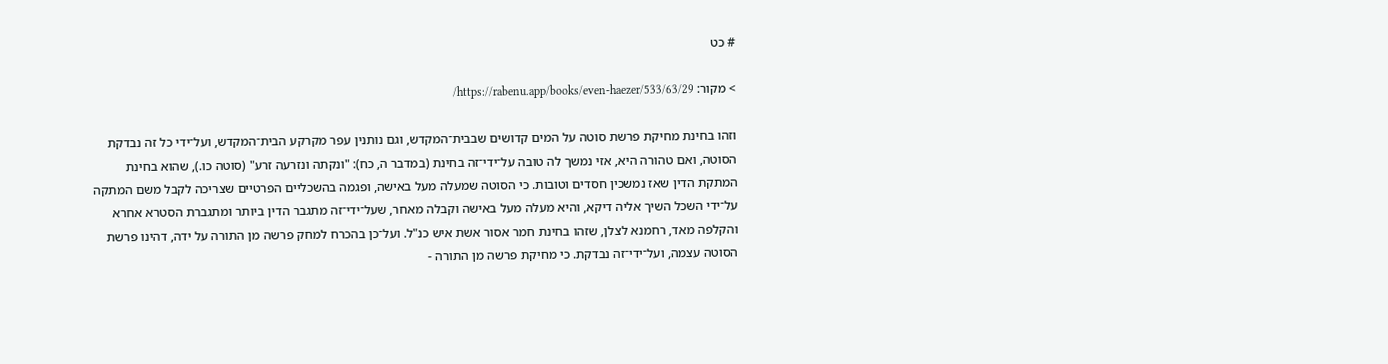# כט

> מקור: https://rabenu.app/books/even-haezer/533/63/29/

וזהו בחינת מחיקת פרשת סוטה על המים קדושים שבבית־המקדש, וגם נותנין עפר מקרקע הבית־המקדש, ועל־ידי כל זה נבדקת הסוטה, ואם טהורה היא, אזי נמשך לה טובה על־ידי־זה בחינת (במדבר ה, כח): "ונקתה ונזרעה זרע" (סוטה כו.), שהוא בחינת המתקת הדין שאז נמשכין חסדים וטובות. כי הסוטה שמעלה מעל באישה, ופגמה בהשכליים הפרטיים שצריכה לקבל משם המתקה על־ידי השכל השיך אליה דיקא, והיא מעלה מעל באישה וקבלה מאחר, שעל־ידי־זה מתגבר הדין ביותר ומתגברת הסטרא אחרא והקלפה מאד, רחמנא לצלן, שזהו בחינת חמר אסור אשת איש כנ"ל. ועל־כן בהכרח למחק פרשה מן התורה על ידה, דהינו פרשת הסוטה עצמה, ועל־ידי־זה נבדקת. כי מחיקת פרשה מן התורה -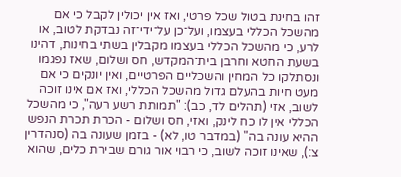זהו בחינת בטול שכל פרטי, ואז אין יכולין לקבל כי אם מהשכל הכללי בעצמו, ועל־כן על־ידי־זה נבדקת לטוב, או לרע, כי מהשכל הכללי בעצמו מקבלין בשתי בחינות, דהינו בשעת החטא וחרבן בית־המקדש, חס ושלום, שאז נפגמו ונסתלקו כל המחין והשכליים הפרטיים, ואין יונקים כי אם מעט חיות בהעלם גדול מהשכל הכללי, ואז אם אינו זוכה לשוב, אזי (תהלים לד, כב): "תמותת רשע רעה", כי מהשכל הכללי אין לו כח לינק, ואזי, חס ושלום - הכרת תכרת הנפש ההיא עונה בה" (במדבר טו, לא) - בזמן שעונה בה (סנהדרין צ:), שאינו זוכה לשוב, כי רבוי אור גורם שבירת כלים, שהוא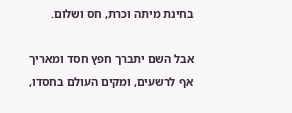בחינת מיתה וכרת, חס ושלום.

אבל השם יתברך חפץ חסד ומאריך אף לרשעים, ומקים העולם בחסדו,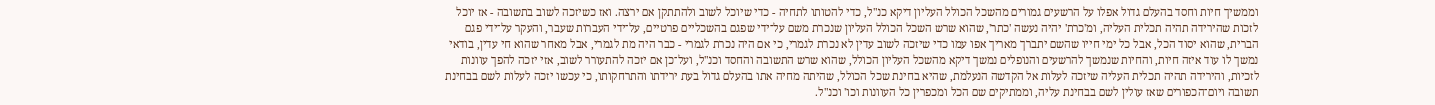וממשיך חיות וחסד בהעלם גדול אפלו על הרשעים גמורים מהשכל הכולל העליון דיקא כנ"ל, כדי להטותו לתחיה - כדי שיוכל לשוב ולהתתקן אם ירצה. ואז כשיזכה לשוב בתשובה - אז יוכל לזכות שהירידה תהיה תכלית העליה, ומ'כרת' יהיה נעשה 'כתר', שהוא שרש השכל הכולל העליון שנכרת משם על־ידי שפגם בהשכליים פרטיים, על־ידי העברות שעבר, והעקר על־ידי פגם הברית, שהוא יסוד הכל, אבל כל ימי חייו שהשם יתברך מאריך אפו עמו כדי שיזכה לשוב עדין לא נכרת לגמרי, כי אם היה נכרת לגמרי - כבר היה מת לגמרי, אבל מאחר שהוא חי עדין, בודאי נמשך לו עוד איזה חיות, והחיות שנמשך להרשעים והנופלים נמשך דיקא מהשכל העליון הכולל, שהוא שרש התשובה והחסד וכנ"ל, ועל־כן אם יזכה להתעורר לשוב, אזי יזכה להפך עוונות לזכיות, והירידה תהיה תכלית העליה שיזכה לעלות אל הקדשה הנעלמת, שהיא בחינת שכל הכולל, שהיתה מחיה אתו בהעלם גדול בעת ירידתו והתרחקותו, כי עכשו יזכה לעלות לשם בבחינת תשובה ויום־הכפורים שאז עולין לשם בבחינת עליה, וממתיקים שם הכל ומכפרין כל העוונות וכו' וכנ"ל.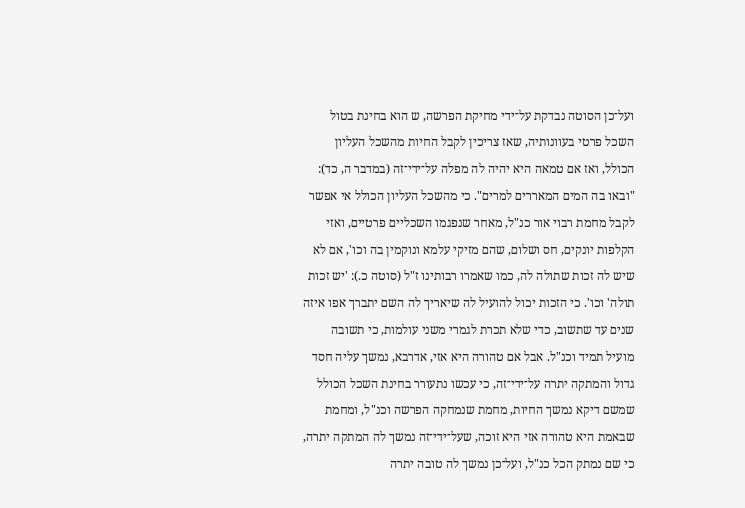ועל־כן הסוטה נבדקת על־ידי מחיקת הפרשה, ש הוא בחינת בטול השכל פרטי בעוונותיה, שאז צריכין לקבל החיות מהשכל העליון הכולל, ואז אם טמאה היא יהיה לה מפלה על־ידי־זה (במדבר ה, כד): "ובאו בה המים המאררים למרים". כי מהשכל העליון הכולל אי אפשר לקבל מחמת רבוי אור כנ"ל, מאחר שנפגמו השכליים פרטיים, ואזי הקלפות יונקים, חס ושלום, שהם מזיקי עלמא ונוקמין בה וכו', אם לא שיש לה זכות שתולה לה, כמו שאמרו רבותינו ז"ל (סוטה כ.): 'יש זכות תולה' וכו'. כי הזכות יכול להועיל לה שיאריך לה השם יתברך אפו איזה שנים עד שתשוב, כדי שלא תכרת לגמרי משני עולמות, כי תשובה מועיל תמיד וכנ"ל. אבל אם טהורה היא אזי, אדרבא, נמשך עליה חסד גדול והמתקה יתרה על־ידי־זה, כי עכשו נתעורר בחינת השכל הכולל שמשם דיקא נמשך החיות, מחמת שנמחקה הפרשה וכנ"ל, ומחמת שבאמת היא טהורה אזי היא זוכה, שעל־ידי־זה נמשך לה המתקה יתרה, כי שם נמתק הכל כנ"ל, ועל־כן נמשך לה טובה יתרה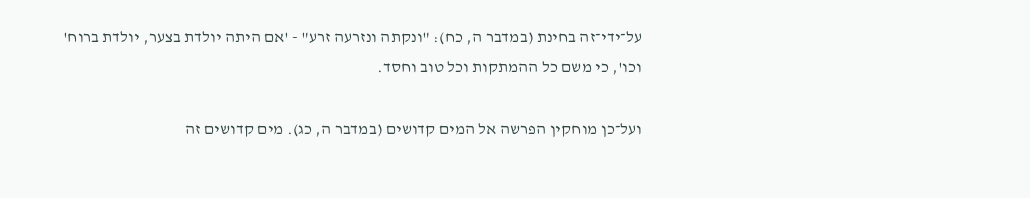על־ידי־זה בחינת (במדבר ה, כח): "ונקתה ונזרעה זרע" - 'אם היתה יולדת בצער, יולדת ברוח' וכו', כי משם כל ההמתקות וכל טוב וחסד.

ועל־כן מוחקין הפרשה אל המים קדושים (במדבר ה, כג). מים קדושים זה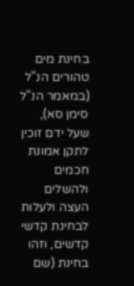בחינת מים טהורים הנ"ל (במאמר הנ"ל סימן סא), שעל ידם זוכין לתקן אמונת חכמים ולהשלים העצה ולעלות לבחינת קדשי קדשים, וזהו בחינת (שם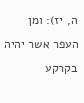ה, יז): ומן העפר אשר יהיה בקרקע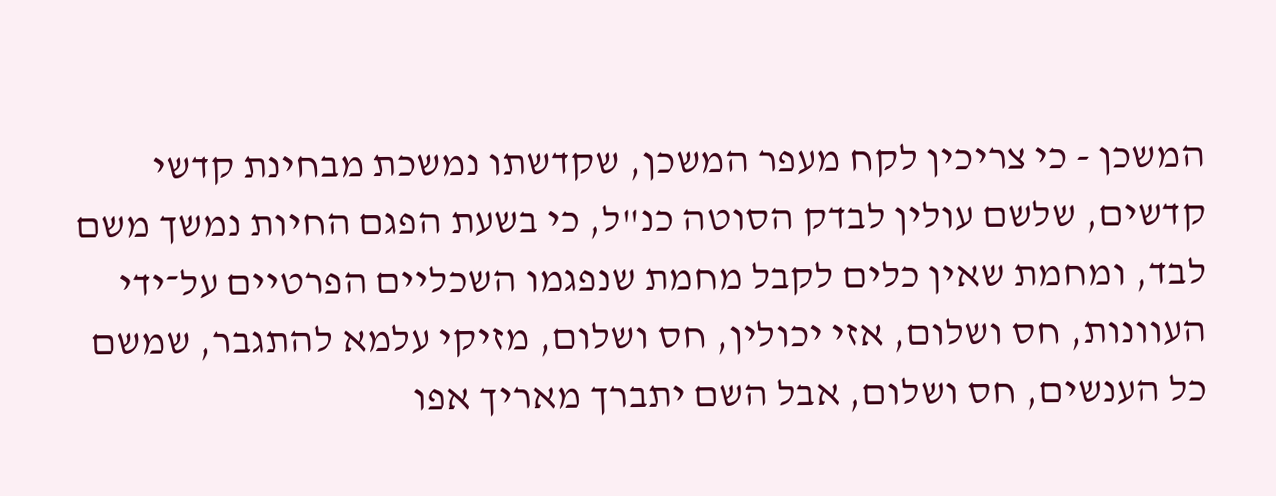המשכן - כי צריכין לקח מעפר המשכן, שקדשתו נמשכת מבחינת קדשי קדשים, שלשם עולין לבדק הסוטה כנ"ל, כי בשעת הפגם החיות נמשך משם לבד, ומחמת שאין כלים לקבל מחמת שנפגמו השכליים הפרטיים על־ידי העוונות, חס ושלום, אזי יכולין, חס ושלום, מזיקי עלמא להתגבר, שמשם כל הענשים, חס ושלום, אבל השם יתברך מאריך אפו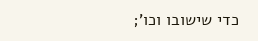כדי שישובו וכו';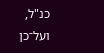כנ"ל, ועל־כן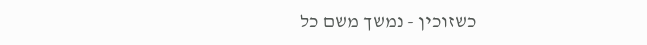כשזוכין - נמשך משם כל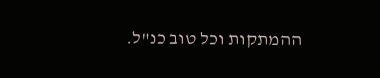ההמתקות וכל טוב כנ"ל.